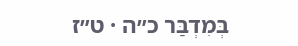בְּמִדְבַּר כ״ה · ט״ז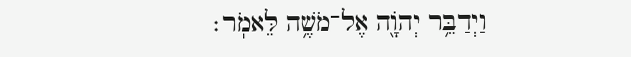וַיְדַבֵּ֥ר יְהֹוָ֖ה אֶל־מֹשֶׁ֥ה לֵּאמֹֽר׃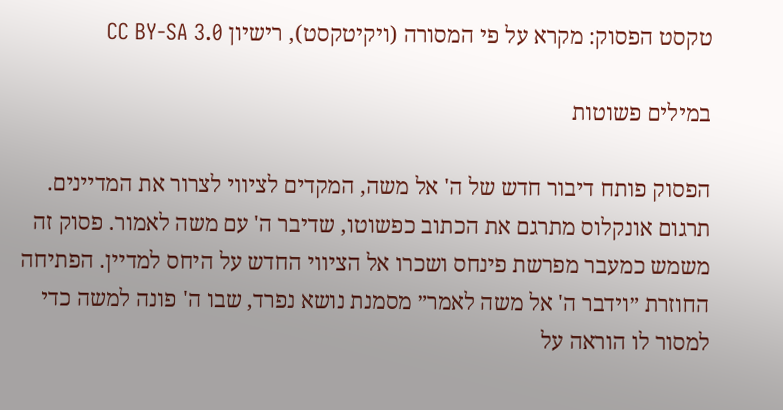טקסט הפסוק: מקרא על פי המסורה (ויקיטקסט), רישיון CC BY-SA 3.0

במילים פשוטות

הפסוק פותח דיבור חדש של ה' אל משה, המקדים לציווי לצרור את המדיינים. תרגום אונקלוס מתרגם את הכתוב כפשוטו, שדיבר ה' עם משה לאמור. פסוק זה משמש כמעבר מפרשת פינחס ושכרו אל הציווי החדש על היחס למדיין. הפתיחה החוזרת ״וידבר ה' אל משה לאמר״ מסמנת נושא נפרד, שבו ה' פונה למשה כדי למסור לו הוראה על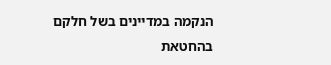הנקמה במדיינים בשל חלקם בהחטאת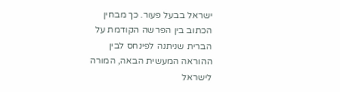ישראל בבעל פעור. כך מבחין הכתוב בין הפרשה הקודמת על הברית שניתנה לפינחס לבין ההוראה המעשית הבאה, המורה לישראל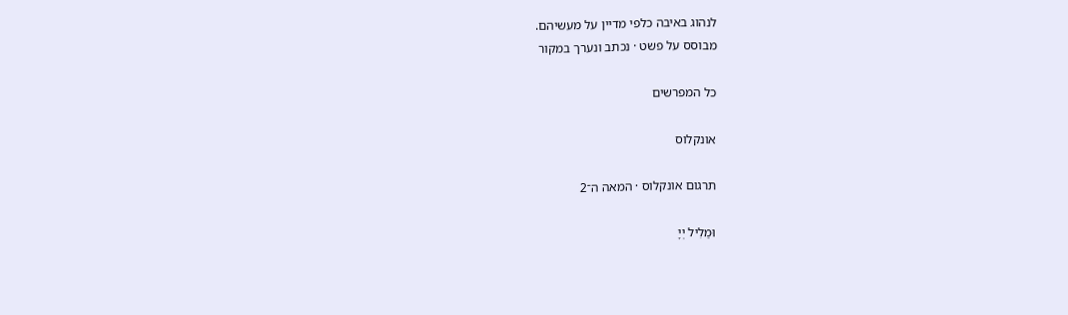לנהוג באיבה כלפי מדיין על מעשיהם.
מבוסס על פשט · נכתב ונערך במקור

כל המפרשים

אונקלוס

תרגום אונקלוס · המאה ה־2

וּמַלִיל יְיָ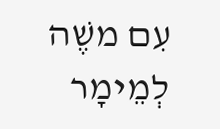עִם משֶׁה לְמֵימָר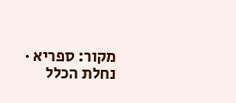מקור: ספריא · נחלת הכלל